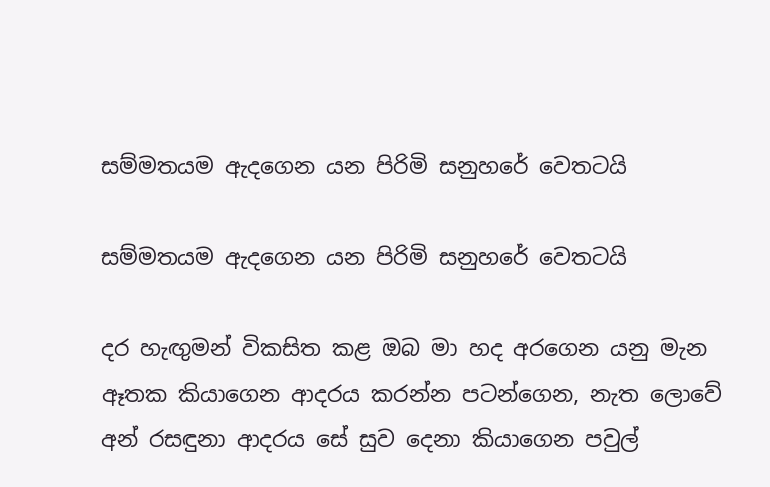සම්මතයම ඇදගෙන යන පිරිමි සනුහරේ වෙතටයි

සම්මතයම ඇදගෙන යන පිරිමි සනුහරේ වෙතටයි

දර හැඟුමන් විකසිත කළ ඔබ මා හද අරගෙන යනු මැන ඈතක කියාගෙන ආදරය කරන්න පටන්ගෙන, නැත ලොවේ අන් රසඳුනා ආදරය සේ සුව දෙනා කියාගෙන පවුල්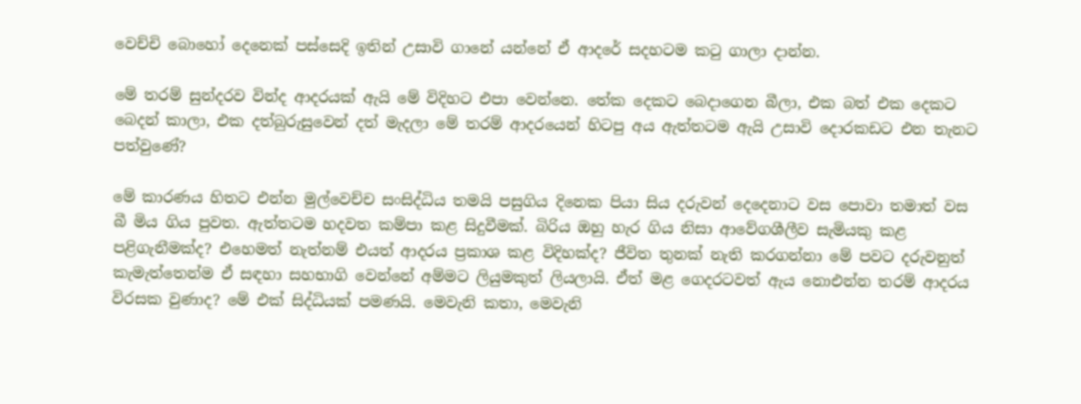වෙච්චි බොහෝ දෙනෙක් පස්සෙදි ඉතින් උසාවි ගානේ යන්නේ ඒ ආදරේ සදහටම කටු ගාලා දාන්න.

මේ තරම් සුන්දරව වින්ද ආදරයක් ඇයි මේ විදිහට එපා වෙන්නෙ. තේක දෙකට බෙදාගෙන බීලා, එක බත් එක දෙකට බෙදන් කාලා, එක දත්බුරුසුවෙන් දත් මැදලා මේ තරම් ආදරයෙන් හිටපු අය ඇත්තටම ඇයි උසාවි දොරකඩට එන තැනට පත්වුණේ?

මේ කාරණය හිතට එන්න මුල්වෙච්ච සංසිද්ධිය තමයි පසුගිය දිනෙක පියා සිය දරුවන් දෙදෙනාට වස පොවා තමාත් වස බී මිය ගිය පුවත. ඇත්තටම හදවත කම්පා කළ සිදුවීමක්. බිරිය ඔහු හැර ගිය නිසා ආවේගශීලීව සැමියකු කළ පළිගැනීමක්ද? එහෙමත් නැත්නම් එයත් ආදරය ප්‍රකාශ කළ විදිහක්ද? ජීවිත තුනක් නැති කරගන්නා මේ පවට දරුවනුත් කැමැත්තෙන්ම ඒ සඳහා සහභාගි වෙන්නේ අම්මට ලියුමකුත් ලියලායි. ඒත් මළ ගෙදරටවත් ඇය නොඑන්න තරම් ආදරය විරසක වුණාද? මේ එක් සිද්ධියක් පමණයි. මෙවැනි කතා, මෙවැනි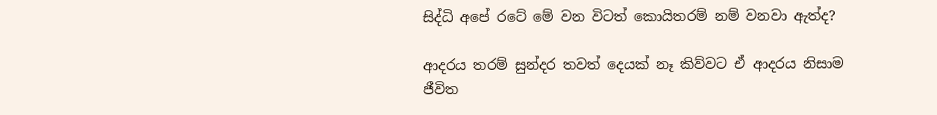සිද්ධි අපේ රටේ මේ වන විටත් කොයිතරම් නම් වනවා ඇත්ද?

ආදරය තරම් සුන්දර තවත් දෙයක් නෑ කිව්වට ඒ ආදරය නිසාම ජීවිත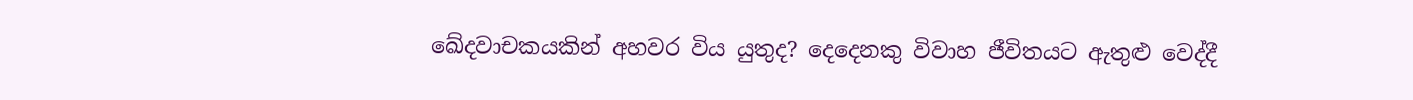ඛේදවාචකයකින් අහවර විය යුතුද? දෙදෙනකු විවාහ ජීවිතයට ඇතුළු වෙද්දී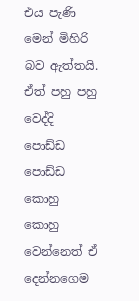එය පැණි මෙන් මිහිරි බව ඇත්තයි. ඒත් පහු පහු වෙද්දි පොඩ්ඩ පොඩ්ඩ කොහු කොහු වෙන්නෙත් ඒ දෙන්නගෙම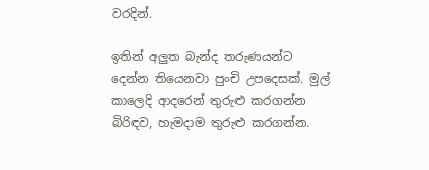වරදින්.

ඉතින් අලුත බැන්ද තරුණයන්ට දෙන්න තියෙනවා පුංචි උපදෙසක්. මුල් කාලෙදි ආදරෙන් තුරුළු කරගන්න බිරිඳව, හැමදාම තුරුළු කරගන්න.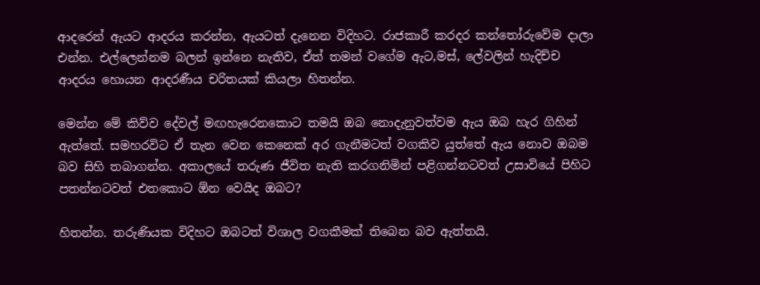ආදරෙන් ඇයට ආදරය කරන්න, ඇයටත් දැනෙන විදිහට. රාජකාරී කරදර කන්තෝරුවේම දාලා එන්න. එල්ලෙන්නම බලන් ඉන්නෙ නැතිව, ඒත් තමන් වගේම ඇට,මස්, ලේවලින් හැදිච්ච ආදරය හොයන ආදරණීය චරිතයක් කියලා හිතන්න.

මෙන්න මේ කිව්ව දේවල් මඟහැරෙනකොට තමයි ඔබ නොදැනුවත්වම ඇය ඔබ හැර ගිහින් ඇත්තේ. සමහරවිට ඒ තැන වෙන කෙනෙක් අර ගැනීමටත් වගකිව යුත්තේ ඇය නොව ඔබම බව සිහි තබාගන්න. අකාලයේ තරුණ ජීවිත නැති කරගනිමින් පළිගන්නටවත් උසාවියේ පිහිට පතන්නටවත් එතකොට ඕන වෙයිද ඔබට?

හිතන්න. තරුණියක විදිහට ඔබටත් විශාල වගකීමක් තිබෙන බව ඇත්තයි.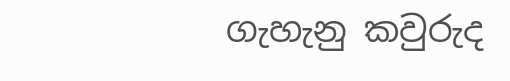ගැහැනු කවුරුද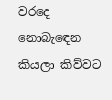වරදෙ නොබැඳෙන කියලා කිව්වට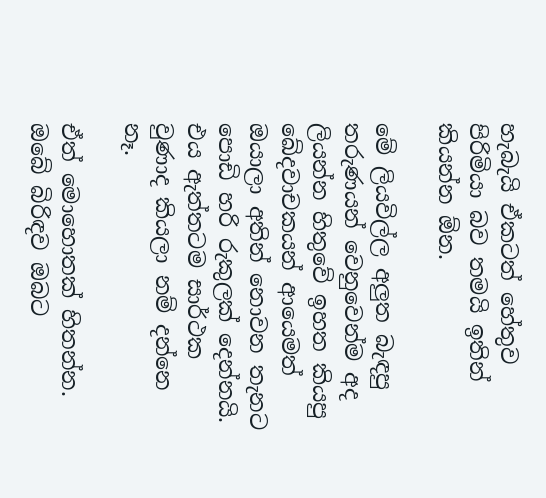හැබැයි ඒකටත් හේතුව පිරිමියා බව තමයි ඉතින් කියන්න ඕන.

මේ ලියවිල්ල අලුත බැඳපු තරුණයන් වෙනුවෙන්ම අද ලියන්න හිතුවේ ඉහත කියපු ඛේදවාචකයන් ආයෙමත් ඔයාලා අතින් නොවන තැනට පොඩි හරි රුකුලක් දෙන්නයි. එය ඇත්තටම සාර්ථක වුණාද කියලා නම් දන්නෙ නෑ.

ඒත් මොහොතක් හිතන්න. ඔබේ බිරිඳව ඔබට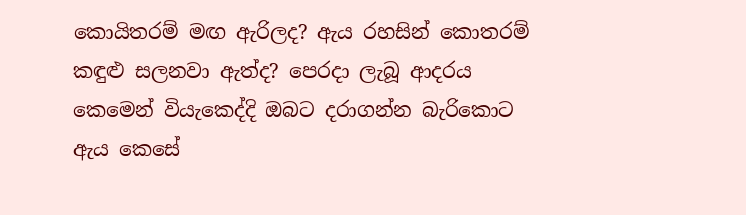කොයිතරම් මඟ ඇරිලද? ඇය රහසින් කොතරම් කඳුළු සලනවා ඇත්ද? පෙරදා ලැබූ ආදරය කෙමෙන් වියැකෙද්දි ඔබට දරාගන්න බැරිකොට ඇය කෙසේ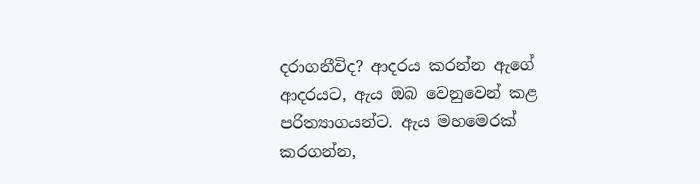දරාගනීවිද? ආදරය කරන්න ඇගේ ආදරයට, ඇය ඔබ වෙනුවෙන් කළ පරිත්‍යාගයන්ට. ඇය මහමෙරක් කරගන්න,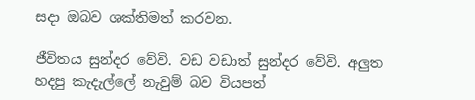සදා ඔබව ශක්තිමත් කරවන.

ජීවිතය සුන්දර වේවි. වඩ වඩාත් සුන්දර වේවි. අලුත හදපු කැදැල්ලේ නැවුම් බව වියපත්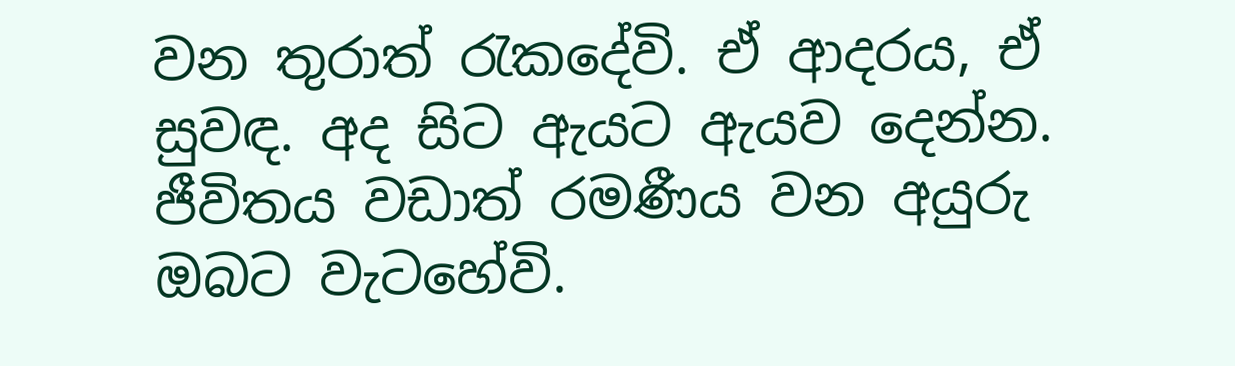වන තුරාත් රැකදේවි. ඒ ආදරය, ඒ සුවඳ. අද සිට ඇයට ඇයව දෙන්න. ජීවිතය වඩාත් රමණීය වන අයුරු ඔබට වැටහේවි.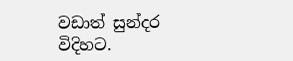වඩාත් සුන්දර විදිහට.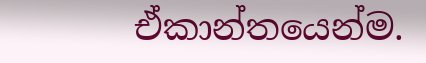ඒකාන්තයෙන්ම.